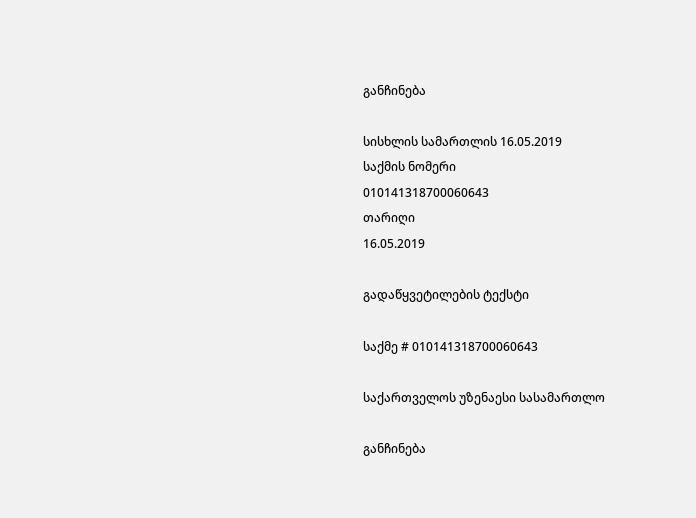განჩინება

სისხლის სამართლის 16.05.2019
საქმის ნომერი
010141318700060643
თარიღი
16.05.2019

გადაწყვეტილების ტექსტი

საქმე # 010141318700060643

საქართველოს უზენაესი სასამართლო

განჩინება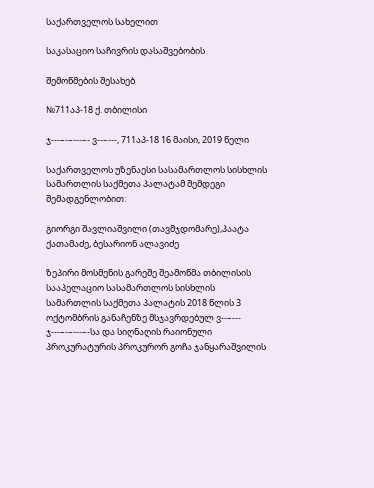საქართველოს სახელით

საკასაციო საჩივრის დასაშვებობის

შემოწმების შესახებ

№711აპ-18 ქ. თბილისი

ჯ---–-–---–- ვ--–---, 711აპ-18 16 მაისი, 2019 წელი

საქართველოს უზენაესი სასამართლოს სისხლის სამართლის საქმეთა პალატამ შემდეგი შემადგენლობით:

გიორგი შავლიაშვილი (თავმჯდომარე),პაატა ქათამაძე, ბესარიონ ალავიძე

ზეპირი მოსმენის გარეშე შეამოწმა თბილისის სააპელაციო სასამართლოს სისხლის სამართლის საქმეთა პალატის 2018 წლის 3 ოქტომბრის განაჩენზე მსჯავრდებულ ვ--–--- ჯ---–-–---–-სა და სიღნაღის რაიონული პროკურატურის პროკურორ გოჩა ჯანყარაშვილის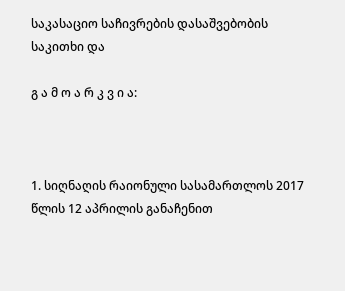საკასაციო საჩივრების დასაშვებობის საკითხი და

გ ა მ ო ა რ კ ვ ი ა:



1. სიღნაღის რაიონული სასამართლოს 2017 წლის 12 აპრილის განაჩენით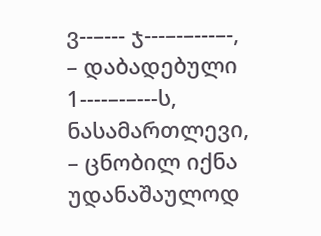ვ--–--- ჯ---–-–---–-, – დაბადებული 1----–-–---ს, ნასამართლევი, – ცნობილ იქნა უდანაშაულოდ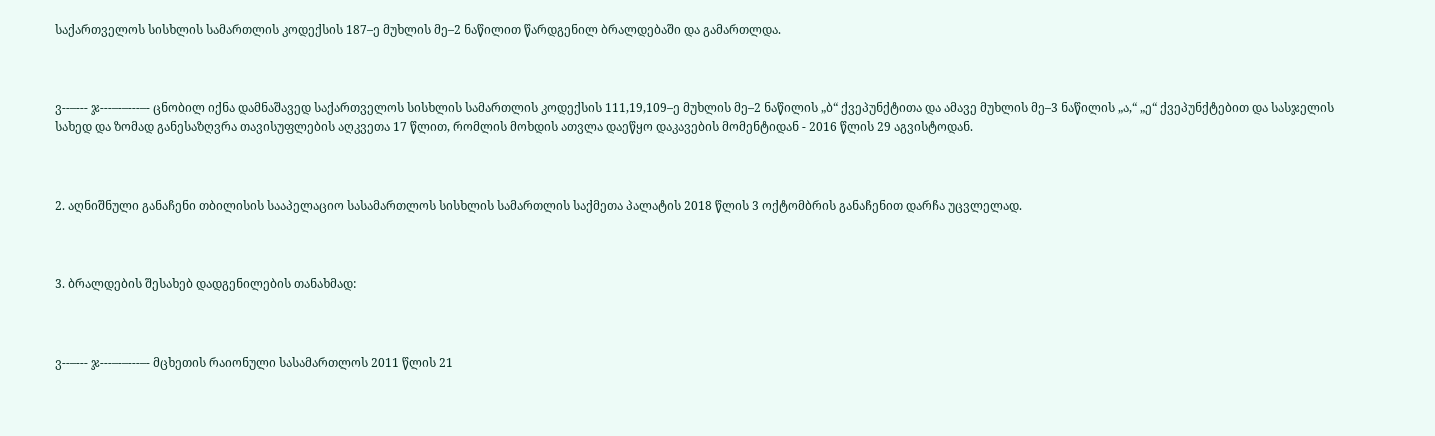საქართველოს სისხლის სამართლის კოდექსის 187–ე მუხლის მე–2 ნაწილით წარდგენილ ბრალდებაში და გამართლდა.



ვ--–--- ჯ---–-–---–- ცნობილ იქნა დამნაშავედ საქართველოს სისხლის სამართლის კოდექსის 111,19,109–ე მუხლის მე–2 ნაწილის „ბ“ ქვეპუნქტითა და ამავე მუხლის მე–3 ნაწილის „ა,“ „ე“ ქვეპუნქტებით და სასჯელის სახედ და ზომად განესაზღვრა თავისუფლების აღკვეთა 17 წლით, რომლის მოხდის ათვლა დაეწყო დაკავების მომენტიდან - 2016 წლის 29 აგვისტოდან.



2. აღნიშნული განაჩენი თბილისის სააპელაციო სასამართლოს სისხლის სამართლის საქმეთა პალატის 2018 წლის 3 ოქტომბრის განაჩენით დარჩა უცვლელად.



3. ბრალდების შესახებ დადგენილების თანახმად:



ვ--–--- ჯ---–-–---–- მცხეთის რაიონული სასამართლოს 2011 წლის 21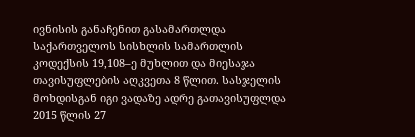ივნისის განაჩენით გასამართლდა საქართველოს სისხლის სამართლის კოდექსის 19,108–ე მუხლით და მიესაჯა თავისუფლების აღკვეთა 8 წლით. სასჯელის მოხდისგან იგი ვადაზე ადრე გათავისუფლდა 2015 წლის 27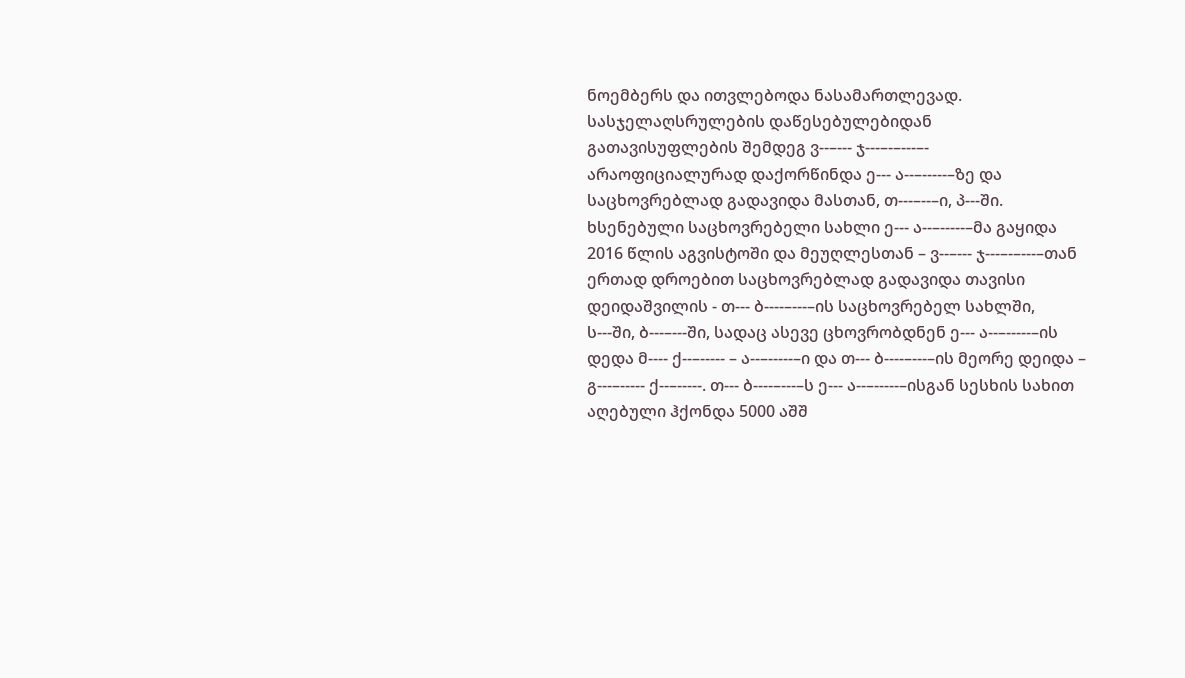ნოემბერს და ითვლებოდა ნასამართლევად. სასჯელაღსრულების დაწესებულებიდან გათავისუფლების შემდეგ ვ--–--- ჯ---–-–---–- არაოფიციალურად დაქორწინდა ე--- ა--–-----–ზე და საცხოვრებლად გადავიდა მასთან, თ---–--–ი, პ---ში. ხსენებული საცხოვრებელი სახლი ე--- ა--–-----–მა გაყიდა 2016 წლის აგვისტოში და მეუღლესთან – ვ--–--- ჯ---–-–---–თან ერთად დროებით საცხოვრებლად გადავიდა თავისი დეიდაშვილის - თ--- ბ----–---–ის საცხოვრებელ სახლში, ს---ში, ბ---–---ში, სადაც ასევე ცხოვრობდნენ ე--- ა--–-----–ის დედა მ---- ქ--–----- – ა--–-----–ი და თ--- ბ----–---–ის მეორე დეიდა – გ---–----- ქ--–-----. თ--- ბ----–---–ს ე--- ა--–-----–ისგან სესხის სახით აღებული ჰქონდა 5000 აშშ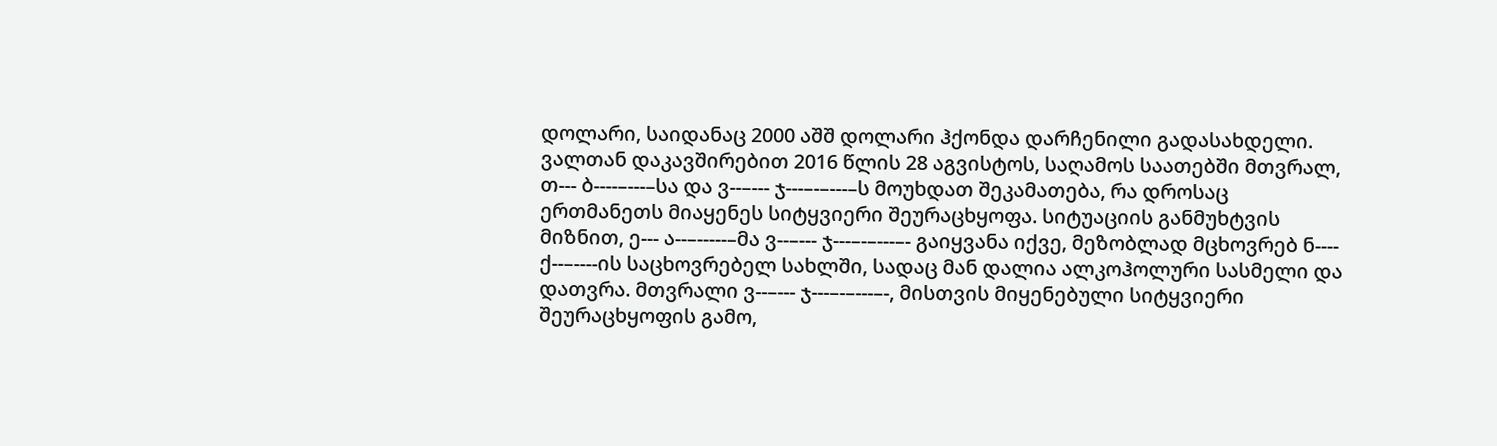დოლარი, საიდანაც 2000 აშშ დოლარი ჰქონდა დარჩენილი გადასახდელი. ვალთან დაკავშირებით 2016 წლის 28 აგვისტოს, საღამოს საათებში მთვრალ, თ--- ბ----–---–სა და ვ--–--- ჯ---–-–---–ს მოუხდათ შეკამათება, რა დროსაც ერთმანეთს მიაყენეს სიტყვიერი შეურაცხყოფა. სიტუაციის განმუხტვის მიზნით, ე--- ა--–-----–მა ვ--–--- ჯ---–-–---–- გაიყვანა იქვე, მეზობლად მცხოვრებ ნ---- ქ--–----ის საცხოვრებელ სახლში, სადაც მან დალია ალკოჰოლური სასმელი და დათვრა. მთვრალი ვ--–--- ჯ---–-–---–-, მისთვის მიყენებული სიტყვიერი შეურაცხყოფის გამო,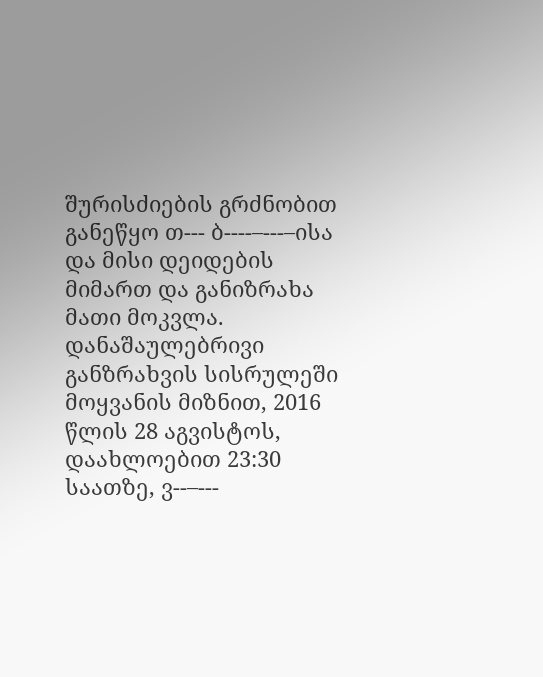შურისძიების გრძნობით განეწყო თ--- ბ----–---–ისა და მისი დეიდების მიმართ და განიზრახა მათი მოკვლა. დანაშაულებრივი განზრახვის სისრულეში მოყვანის მიზნით, 2016 წლის 28 აგვისტოს, დაახლოებით 23:30 საათზე, ვ--–---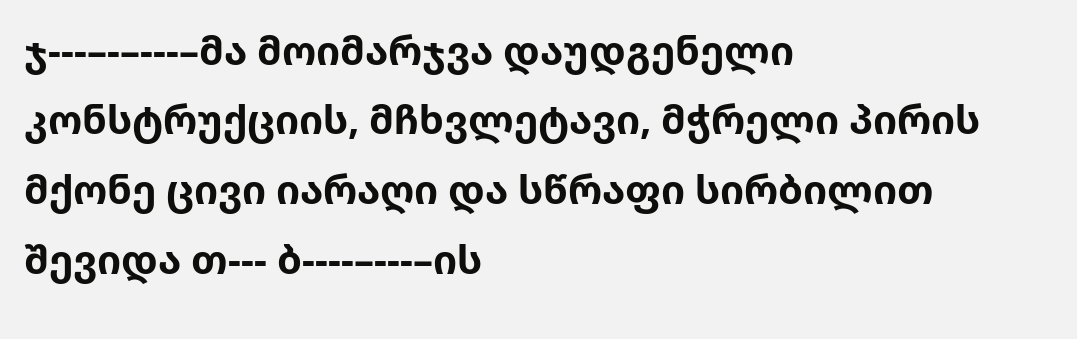ჯ---–-–---–მა მოიმარჯვა დაუდგენელი კონსტრუქციის, მჩხვლეტავი, მჭრელი პირის მქონე ცივი იარაღი და სწრაფი სირბილით შევიდა თ--- ბ----–---–ის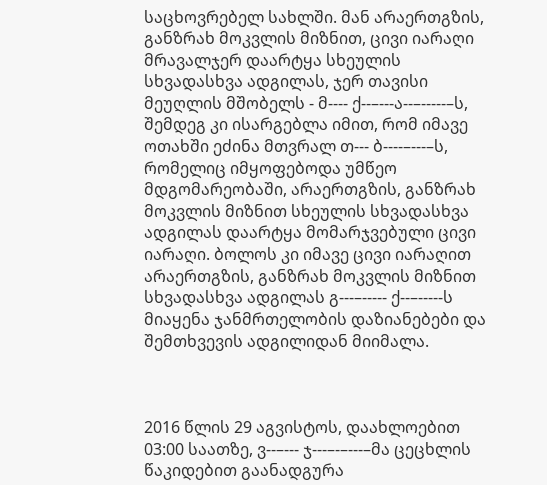საცხოვრებელ სახლში. მან არაერთგზის, განზრახ მოკვლის მიზნით, ცივი იარაღი მრავალჯერ დაარტყა სხეულის სხვადასხვა ადგილას, ჯერ თავისი მეუღლის მშობელს - მ---- ქ--–---ა--–-----–ს, შემდეგ კი ისარგებლა იმით, რომ იმავე ოთახში ეძინა მთვრალ თ--- ბ----–---–ს, რომელიც იმყოფებოდა უმწეო მდგომარეობაში, არაერთგზის, განზრახ მოკვლის მიზნით სხეულის სხვადასხვა ადგილას დაარტყა მომარჯვებული ცივი იარაღი. ბოლოს კი იმავე ცივი იარაღით არაერთგზის, განზრახ მოკვლის მიზნით სხვადასხვა ადგილას გ---–----- ქ--–-----ს მიაყენა ჯანმრთელობის დაზიანებები და შემთხვევის ადგილიდან მიიმალა.



2016 წლის 29 აგვისტოს, დაახლოებით 03:00 საათზე, ვ--–--- ჯ---–-–---–მა ცეცხლის წაკიდებით გაანადგურა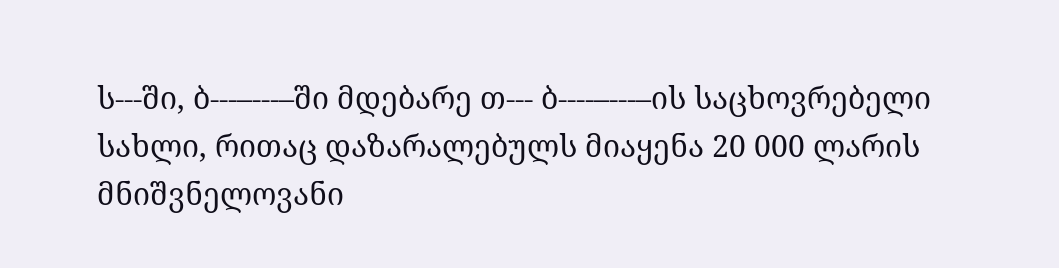ს---ში, ბ---–---–ში მდებარე თ--- ბ----–---–ის საცხოვრებელი სახლი, რითაც დაზარალებულს მიაყენა 20 000 ლარის მნიშვნელოვანი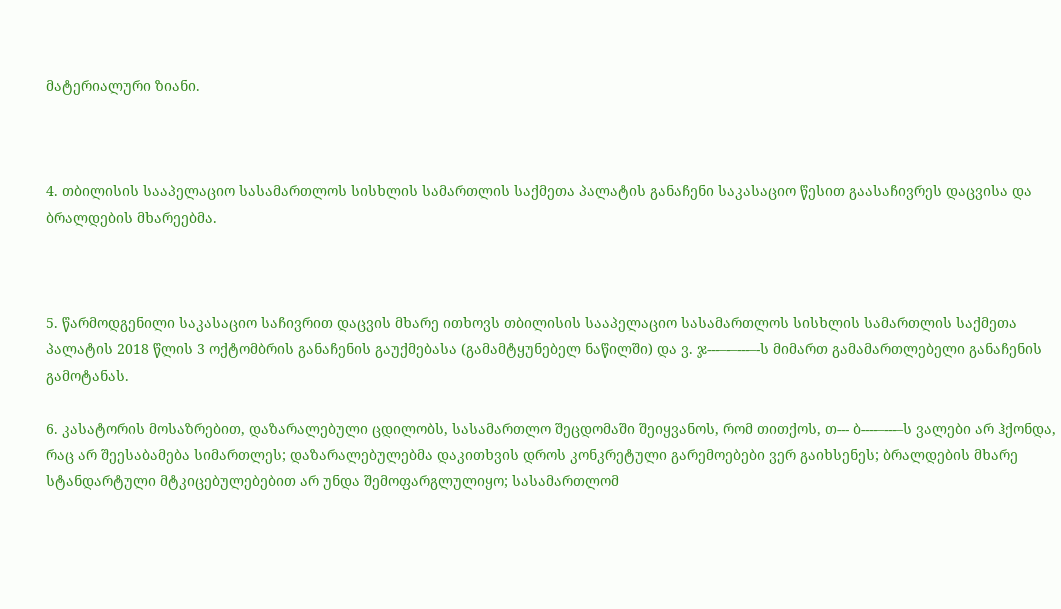მატერიალური ზიანი.



4. თბილისის სააპელაციო სასამართლოს სისხლის სამართლის საქმეთა პალატის განაჩენი საკასაციო წესით გაასაჩივრეს დაცვისა და ბრალდების მხარეებმა.



5. წარმოდგენილი საკასაციო საჩივრით დაცვის მხარე ითხოვს თბილისის სააპელაციო სასამართლოს სისხლის სამართლის საქმეთა პალატის 2018 წლის 3 ოქტომბრის განაჩენის გაუქმებასა (გამამტყუნებელ ნაწილში) და ვ. ჯ---–-–---–-ს მიმართ გამამართლებელი განაჩენის გამოტანას.

6. კასატორის მოსაზრებით, დაზარალებული ცდილობს, სასამართლო შეცდომაში შეიყვანოს, რომ თითქოს, თ--- ბ----–---–ს ვალები არ ჰქონდა, რაც არ შეესაბამება სიმართლეს; დაზარალებულებმა დაკითხვის დროს კონკრეტული გარემოებები ვერ გაიხსენეს; ბრალდების მხარე სტანდარტული მტკიცებულებებით არ უნდა შემოფარგლულიყო; სასამართლომ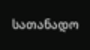სათანადო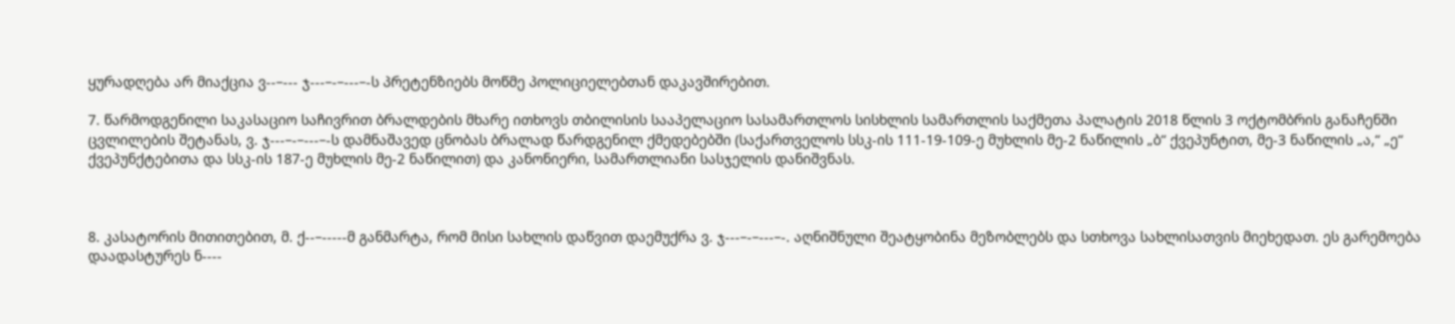ყურადღება არ მიაქცია ვ--–--- ჯ---–-–---–-ს პრეტენზიებს მოწმე პოლიციელებთან დაკავშირებით.

7. წარმოდგენილი საკასაციო საჩივრით ბრალდების მხარე ითხოვს თბილისის სააპელაციო სასამართლოს სისხლის სამართლის საქმეთა პალატის 2018 წლის 3 ოქტომბრის განაჩენში ცვლილების შეტანას, ვ. ჯ---–-–---–-ს დამნაშავედ ცნობას ბრალად წარდგენილ ქმედებებში (საქართველოს სსკ-ის 111-19-109-ე მუხლის მე-2 ნაწილის „ბ“ ქვეპუნტით, მე-3 ნაწილის „ა,“ „ე“ ქვეპუნქტებითა და სსკ-ის 187-ე მუხლის მე-2 ნაწილით) და კანონიერი, სამართლიანი სასჯელის დანიშვნას.



8. კასატორის მითითებით, მ. ქ--–-----მ განმარტა, რომ მისი სახლის დაწვით დაემუქრა ვ. ჯ---–-–---–-. აღნიშნული შეატყობინა მეზობლებს და სთხოვა სახლისათვის მიეხედათ. ეს გარემოება დაადასტურეს ნ----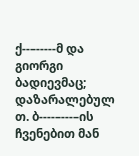ქ--–-----მ და გიორგი ბადიევმაც; დაზარალებულ თ. ბ----–---–ის ჩვენებით მან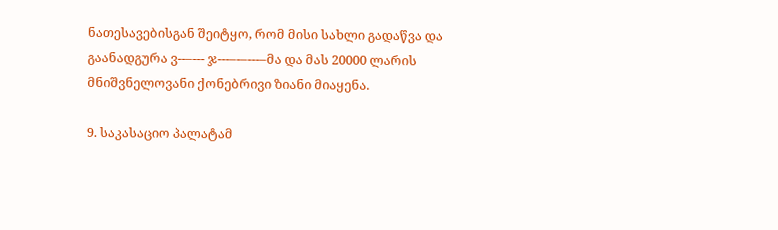ნათესავებისგან შეიტყო, რომ მისი სახლი გადაწვა და გაანადგურა ვ--–--- ჯ---–-–---–მა და მას 20000 ლარის მნიშვნელოვანი ქონებრივი ზიანი მიაყენა.

9. საკასაციო პალატამ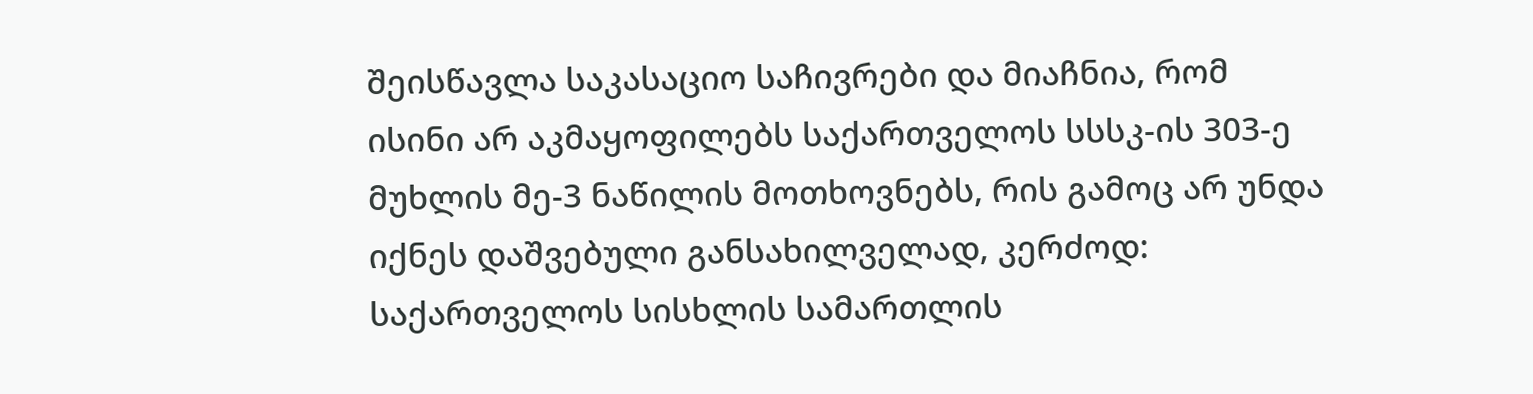შეისწავლა საკასაციო საჩივრები და მიაჩნია, რომ ისინი არ აკმაყოფილებს საქართველოს სსსკ-ის 303-ე მუხლის მე-3 ნაწილის მოთხოვნებს, რის გამოც არ უნდა იქნეს დაშვებული განსახილველად, კერძოდ: საქართველოს სისხლის სამართლის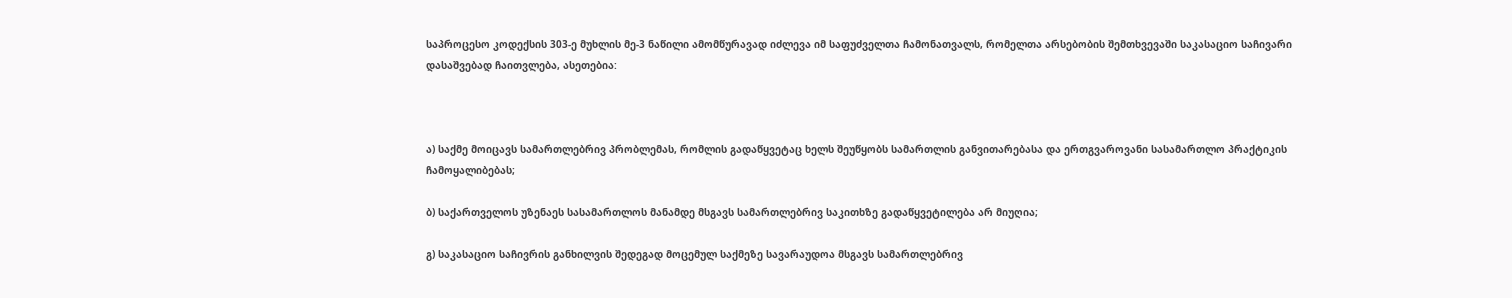საპროცესო კოდექსის 303-ე მუხლის მე-3 ნაწილი ამომწურავად იძლევა იმ საფუძველთა ჩამონათვალს, რომელთა არსებობის შემთხვევაში საკასაციო საჩივარი დასაშვებად ჩაითვლება, ასეთებია:



ა) საქმე მოიცავს სამართლებრივ პრობლემას, რომლის გადაწყვეტაც ხელს შეუწყობს სამართლის განვითარებასა და ერთგვაროვანი სასამართლო პრაქტიკის ჩამოყალიბებას;

ბ) საქართველოს უზენაეს სასამართლოს მანამდე მსგავს სამართლებრივ საკითხზე გადაწყვეტილება არ მიუღია;

გ) საკასაციო საჩივრის განხილვის შედეგად მოცემულ საქმეზე სავარაუდოა მსგავს სამართლებრივ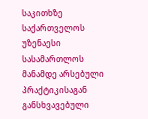საკითხზე საქართველოს უზენაესი სასამართლოს მანამდე არსებული პრაქტიკისაგან განსხვავებული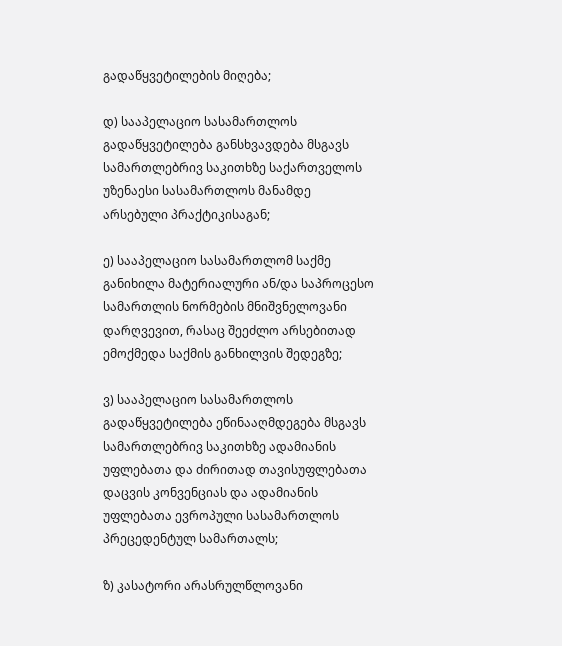გადაწყვეტილების მიღება;

დ) სააპელაციო სასამართლოს გადაწყვეტილება განსხვავდება მსგავს სამართლებრივ საკითხზე საქართველოს უზენაესი სასამართლოს მანამდე არსებული პრაქტიკისაგან;

ე) სააპელაციო სასამართლომ საქმე განიხილა მატერიალური ან/და საპროცესო სამართლის ნორმების მნიშვნელოვანი დარღვევით, რასაც შეეძლო არსებითად ემოქმედა საქმის განხილვის შედეგზე;

ვ) სააპელაციო სასამართლოს გადაწყვეტილება ეწინააღმდეგება მსგავს სამართლებრივ საკითხზე ადამიანის უფლებათა და ძირითად თავისუფლებათა დაცვის კონვენციას და ადამიანის უფლებათა ევროპული სასამართლოს პრეცედენტულ სამართალს;

ზ) კასატორი არასრულწლოვანი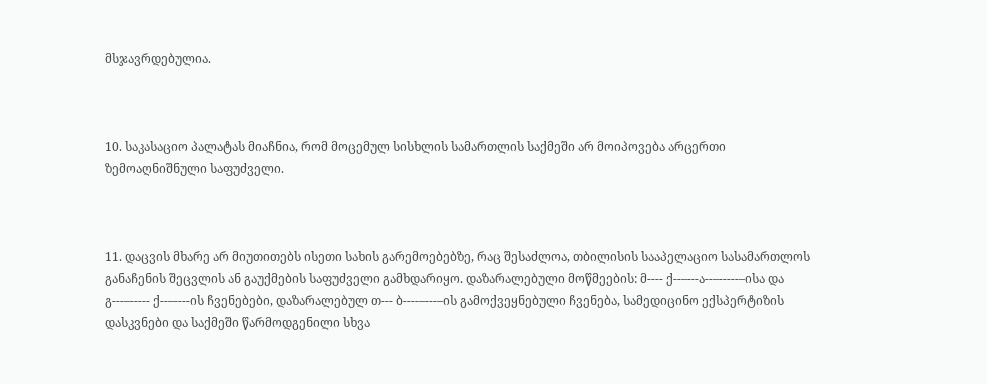მსჯავრდებულია.



10. საკასაციო პალატას მიაჩნია, რომ მოცემულ სისხლის სამართლის საქმეში არ მოიპოვება არცერთი ზემოაღნიშნული საფუძველი.



11. დაცვის მხარე არ მიუთითებს ისეთი სახის გარემოებებზე, რაც შესაძლოა, თბილისის სააპელაციო სასამართლოს განაჩენის შეცვლის ან გაუქმების საფუძველი გამხდარიყო. დაზარალებული მოწმეების: მ---- ქ--–---ა--–-----–ისა და გ---–----- ქ--–----ის ჩვენებები, დაზარალებულ თ--- ბ----–---–ის გამოქვეყნებული ჩვენება, სამედიცინო ექსპერტიზის დასკვნები და საქმეში წარმოდგენილი სხვა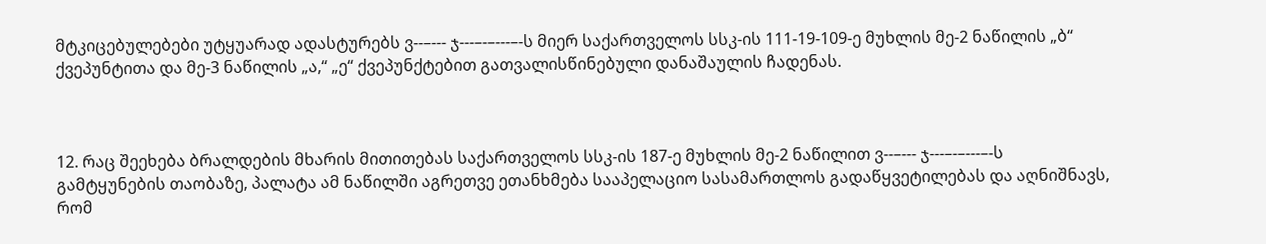მტკიცებულებები უტყუარად ადასტურებს ვ--–--- ჯ---–-–---–-ს მიერ საქართველოს სსკ-ის 111-19-109-ე მუხლის მე-2 ნაწილის „ბ“ ქვეპუნტითა და მე-3 ნაწილის „ა,“ „ე“ ქვეპუნქტებით გათვალისწინებული დანაშაულის ჩადენას.



12. რაც შეეხება ბრალდების მხარის მითითებას საქართველოს სსკ-ის 187-ე მუხლის მე-2 ნაწილით ვ--–--- ჯ---–-–---–-ს გამტყუნების თაობაზე, პალატა ამ ნაწილში აგრეთვე ეთანხმება სააპელაციო სასამართლოს გადაწყვეტილებას და აღნიშნავს, რომ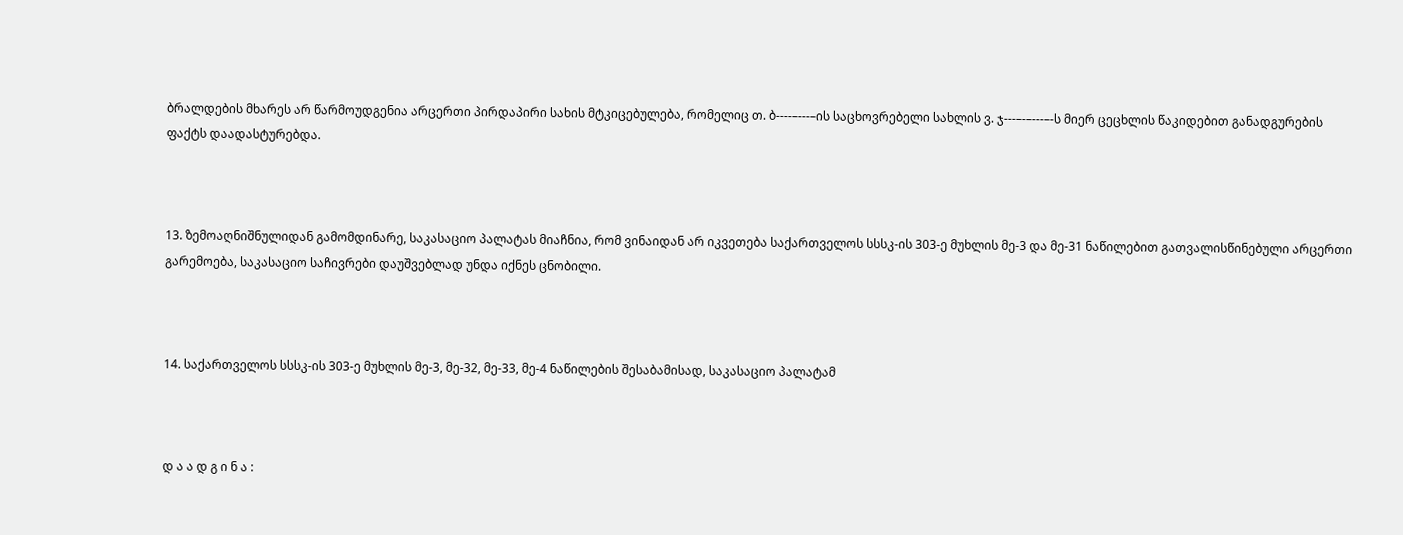ბრალდების მხარეს არ წარმოუდგენია არცერთი პირდაპირი სახის მტკიცებულება, რომელიც თ. ბ----–---–ის საცხოვრებელი სახლის ვ. ჯ---–-–---–-ს მიერ ცეცხლის წაკიდებით განადგურების ფაქტს დაადასტურებდა.



13. ზემოაღნიშნულიდან გამომდინარე, საკასაციო პალატას მიაჩნია, რომ ვინაიდან არ იკვეთება საქართველოს სსსკ-ის 303-ე მუხლის მე-3 და მე-31 ნაწილებით გათვალისწინებული არცერთი გარემოება, საკასაციო საჩივრები დაუშვებლად უნდა იქნეს ცნობილი.



14. საქართველოს სსსკ-ის 303-ე მუხლის მე-3, მე-32, მე-33, მე-4 ნაწილების შესაბამისად, საკასაციო პალატამ



დ ა ა დ გ ი ნ ა :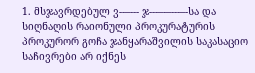1. მსჯავრდებულ ვ--–--- ჯ---–-–---–-სა და სიღნაღის რაიონული პროკურატურის პროკურორ გოჩა ჯანყარაშვილის საკასაციო საჩივრები არ იქნეს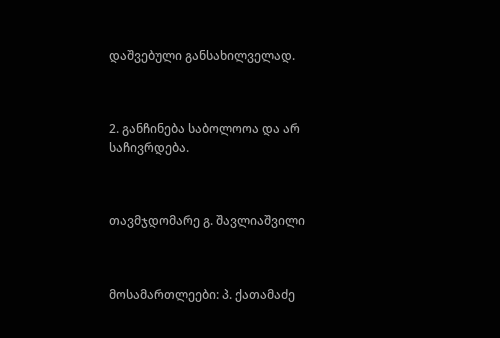დაშვებული განსახილველად.



2. განჩინება საბოლოოა და არ საჩივრდება.



თავმჯდომარე გ. შავლიაშვილი



მოსამართლეები: პ. ქათამაძე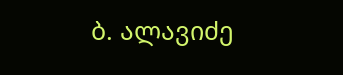ბ. ალავიძე